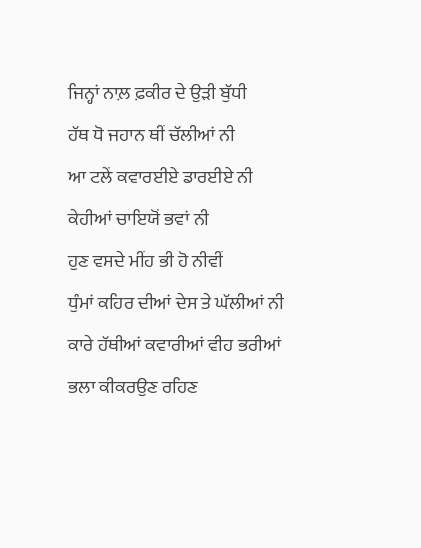ਜਿਨ੍ਹਾਂ ਨਾਲ਼ ਫ਼ਕੀਰ ਦੇ ਉੜੀ ਬੁੱਧੀ
ਹੱਥ ਧੋ ਜਹਾਨ ਥੀਂ ਚੱਲੀਆਂ ਨੀ
ਆ ਟਲੇਂ ਕਵਾਰਈਏ ਡਾਰਈਏ ਨੀ
ਕੇਹੀਆਂ ਚਾਇਯੋਂ ਭਵਾਂ ਨੀ
ਹੁਣ ਵਸਦੇ ਮੀਂਹ ਭੀ ਹੋ ਨੀਵੀਂ
ਧੁੰਮਾਂ ਕਹਿਰ ਦੀਆਂ ਦੇਸ ਤੇ ਘੱਲੀਆਂ ਨੀ
ਕਾਰੇ ਹੱਥੀਆਂ ਕਵਾਰੀਆਂ ਵੀਹ ਭਰੀਆਂ
ਭਲਾ ਕੀਕਰਉਣ ਰਹਿਣ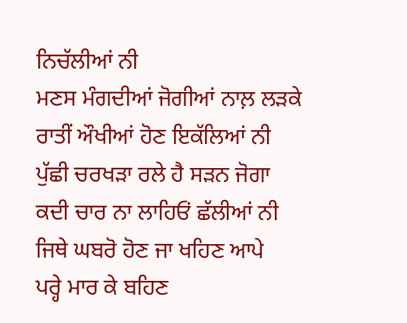ਨਿਚੱਲੀਆਂ ਨੀ
ਮਣਸ ਮੰਗਦੀਆਂ ਜੋਗੀਆਂ ਨਾਲ਼ ਲੜਕੇ
ਰਾਤੀਂ ਔਖੀਆਂ ਹੋਣ ਇਕੱਲਿਆਂ ਨੀ
ਪੁੱਛੀ ਚਰਖੜਾ ਰਲੇ ਹੈ ਸੜਨ ਜੋਗਾ
ਕਦੀ ਚਾਰ ਨਾ ਲਾਹਿਓਂ ਛੱਲੀਆਂ ਨੀ
ਜਿਥੇ ਘਬਰੋ ਹੋਣ ਜਾ ਖਹਿਣ ਆਪੇ
ਪਰ੍ਹੇ ਮਾਰ ਕੇ ਬਹਿਣ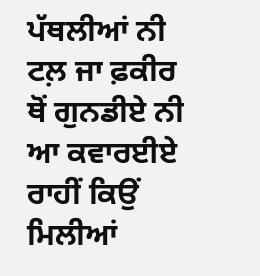ਪੱਥਲੀਆਂ ਨੀ
ਟਲ਼ ਜਾ ਫ਼ਕੀਰ ਥੋਂ ਗੁਨਡੀਏ ਨੀ
ਆ ਕਵਾਰਈਏ ਰਾਹੀਂ ਕਿਉਂ ਮਿਲੀਆਂ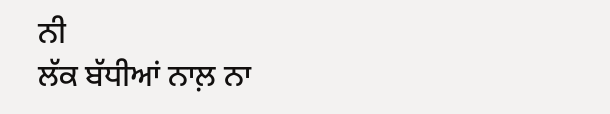ਨੀ
ਲੱਕ ਬੱਧੀਆਂ ਨਾਲ਼ ਨਾ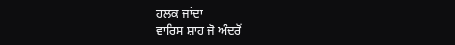ਹਲਕ ਜਾਂਦਾ
ਵਾਰਿਸ ਸ਼ਾਹ ਜੋ ਅੰਦਰੋਂ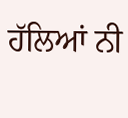ਹੱਲਿਆਂ ਨੀ